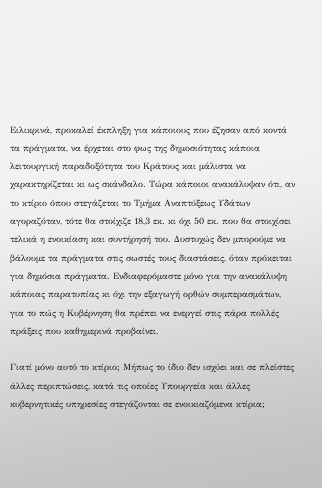Ειλικρινά, προκαλεί έκπληξη για κάποιους που έζησαν από κοντά τα πράγματα, να έρχεται στο φως της δημοσιότητας κάποια λειτουργική παραδοξότητα του Κράτους και μάλιστα να χαρακτηρίζεται κι ως σκάνδαλο. Τώρα κάποιοι ανακάλυψαν ότι, αν το κτίριο όπου στεγάζεται το Τμήμα Αναπτύξεως Υδάτων αγοραζόταν, τότε θα στοίχιζε 18,3 εκ. κι όχι 50 εκ. που θα στοιχίσει τελικά η ενοικίαση και συντήρησή του. Δυστυχώς δεν μπορούμε να βάλουμε τα πράγματα στις σωστές τους διαστάσεις, όταν πρόκειται για δημόσια πράγματα. Ενδιαφερόμαστε μόνο για την ανακάλυψη κάποιας παρατυπίας κι όχι την εξαγωγή ορθών συμπερασμάτων, για το πώς η Κυβέρνηση θα πρέπει να ενεργεί στις πάρα πολλές πράξεις που καθημερινά προβαίνει.

Γιατί μόνο αυτό το κτίριο; Μήπως το ίδιο δεν ισχύει και σε πλείστες άλλες περιπτώσεις, κατά τις οποίες Υπουργεία και άλλες κυβερνητικές υπηρεσίες στεγάζονται σε ενοικιαζόμενα κτίρια;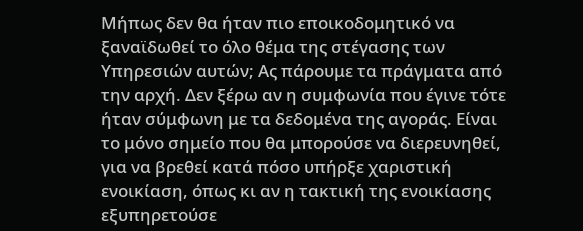Μήπως δεν θα ήταν πιο εποικοδομητικό να ξαναϊδωθεί το όλο θέμα της στέγασης των Υπηρεσιών αυτών; Ας πάρουμε τα πράγματα από την αρχή. Δεν ξέρω αν η συμφωνία που έγινε τότε ήταν σύμφωνη με τα δεδομένα της αγοράς. Είναι το μόνο σημείο που θα μπορούσε να διερευνηθεί, για να βρεθεί κατά πόσο υπήρξε χαριστική ενοικίαση, όπως κι αν η τακτική της ενοικίασης εξυπηρετούσε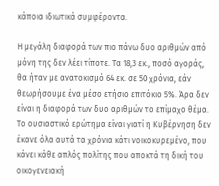κάποια ιδιωτικά συμφέροντα.

Η μεγάλη διαφορά των πιο πάνω δυο αριθμών από μόνη της δεν λέει τίποτε. Τα 18,3 εκ., ποσό αγοράς, θα ήταν με ανατοκισμό 64 εκ. σε 50 χρόνια, εάν θεωρήσουμε ένα μέσο ετήσιο επιτόκιο 5%. Άρα δεν είναι η διαφορά των δυο αριθμών το επίμαχο θέμα. Το ουσιαστικό ερώτημα είναι γιατί η Κυβέρνηση δεν έκανε όλα αυτά τα χρόνια κάτι νοικοκυρεμένο, που κάνει κάθε απλός πολίτης που αποκτά τη δική του οικογενειακή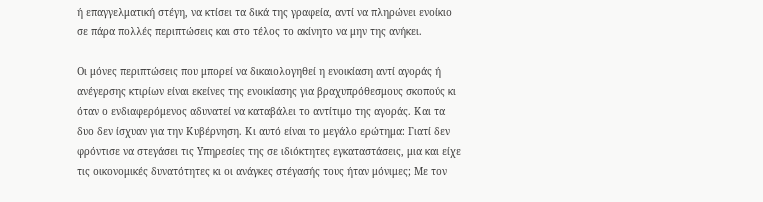ή επαγγελματική στέγη, να κτίσει τα δικά της γραφεία, αντί να πληρώνει ενοίκιο σε πάρα πολλές περιπτώσεις και στο τέλος το ακίνητο να μην της ανήκει.

Οι μόνες περιπτώσεις που μπορεί να δικαιολογηθεί η ενοικίαση αντί αγοράς ή ανέγερσης κτιρίων είναι εκείνες της ενοικίασης για βραχυπρόθεσμους σκοπούς κι όταν ο ενδιαφερόμενος αδυνατεί να καταβάλει το αντίτιμο της αγοράς. Και τα δυο δεν ίσχυαν για την Κυβέρνηση. Κι αυτό είναι το μεγάλο ερώτημα: Γιατί δεν φρόντισε να στεγάσει τις Υπηρεσίες της σε ιδιόκτητες εγκαταστάσεις, μια και είχε τις οικονομικές δυνατότητες κι οι ανάγκες στέγασής τους ήταν μόνιμες; Με τον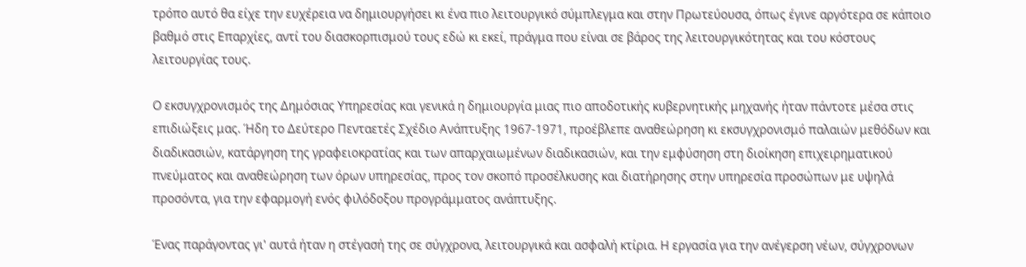τρόπο αυτό θα είχε την ευχέρεια να δημιουργήσει κι ένα πιο λειτουργικό σύμπλεγμα και στην Πρωτεύουσα, όπως έγινε αργότερα σε κάποιο βαθμό στις Επαρχίες, αντί του διασκορπισμού τους εδώ κι εκεί, πράγμα που είναι σε βάρος της λειτουργικότητας και του κόστους λειτουργίας τους.

Ο εκσυγχρονισμός της Δημόσιας Υπηρεσίας και γενικά η δημιουργία μιας πιο αποδοτικής κυβερνητικής μηχανής ήταν πάντοτε μέσα στις επιδιώξεις μας. Ήδη το Δεύτερο Πενταετές Σχέδιο Ανάπτυξης 1967-1971, προέβλεπε αναθεώρηση κι εκσυγχρονισμό παλαιών μεθόδων και διαδικασιών, κατάργηση της γραφειοκρατίας και των απαρχαιωμένων διαδικασιών, και την εμφύσηση στη διοίκηση επιχειρηματικού πνεύματος και αναθεώρηση των όρων υπηρεσίας, προς τον σκοπό προσέλκυσης και διατήρησης στην υπηρεσία προσώπων με υψηλά προσόντα, για την εφαρμογή ενός φιλόδοξου προγράμματος ανάπτυξης.

Ένας παράγοντας γι' αυτά ήταν η στέγασή της σε σύγχρονα, λειτουργικά και ασφαλή κτίρια. Η εργασία για την ανέγερση νέων, σύγχρονων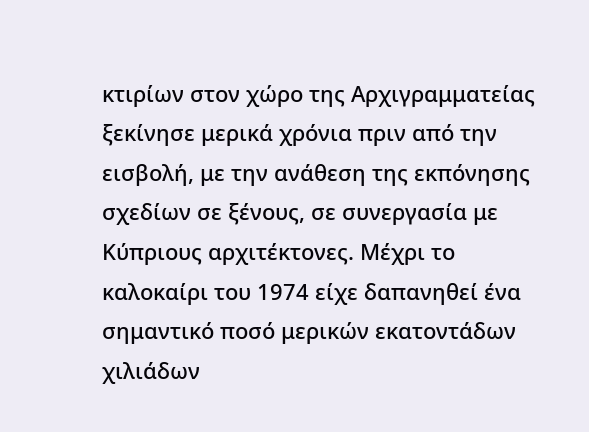κτιρίων στον χώρο της Αρχιγραμματείας ξεκίνησε μερικά χρόνια πριν από την εισβολή, με την ανάθεση της εκπόνησης σχεδίων σε ξένους, σε συνεργασία με Κύπριους αρχιτέκτονες. Μέχρι το καλοκαίρι του 1974 είχε δαπανηθεί ένα σημαντικό ποσό μερικών εκατοντάδων χιλιάδων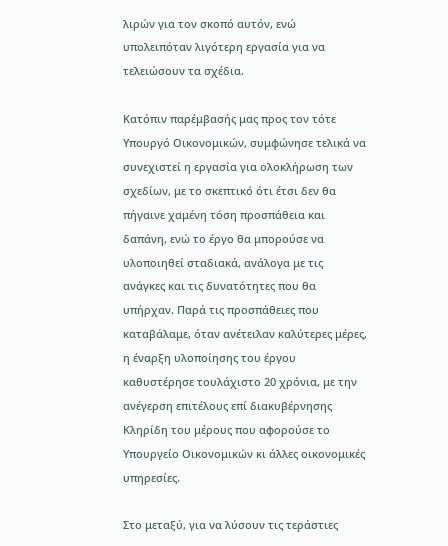λιρών για τον σκοπό αυτόν, ενώ υπολειπόταν λιγότερη εργασία για να τελειώσουν τα σχέδια.

Κατόπιν παρέμβασής μας προς τον τότε Υπουργό Οικονομικών, συμφώνησε τελικά να συνεχιστεί η εργασία για ολοκλήρωση των σχεδίων, με το σκεπτικό ότι έτσι δεν θα πήγαινε χαμένη τόση προσπάθεια και δαπάνη, ενώ το έργο θα μπορούσε να υλοποιηθεί σταδιακά, ανάλογα με τις ανάγκες και τις δυνατότητες που θα υπήρχαν. Παρά τις προσπάθειες που καταβάλαμε, όταν ανέτειλαν καλύτερες μέρες, η έναρξη υλοποίησης του έργου καθυστέρησε τουλάχιστο 20 χρόνια, με την ανέγερση επιτέλους επί διακυβέρνησης Κληρίδη του μέρους που αφορούσε το Υπουργείο Οικονομικών κι άλλες οικονομικές υπηρεσίες.

Στο μεταξύ, για να λύσουν τις τεράστιες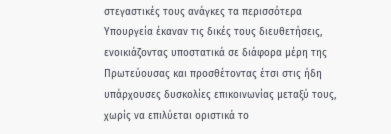στεγαστικές τους ανάγκες τα περισσότερα Υπουργεία έκαναν τις δικές τους διευθετήσεις, ενοικιάζοντας υποστατικά σε διάφορα μέρη της Πρωτεύουσας και προσθέτοντας έτσι στις ήδη υπάρχουσες δυσκολίες επικοινωνίας μεταξύ τους, χωρίς να επιλύεται οριστικά το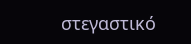στεγαστικό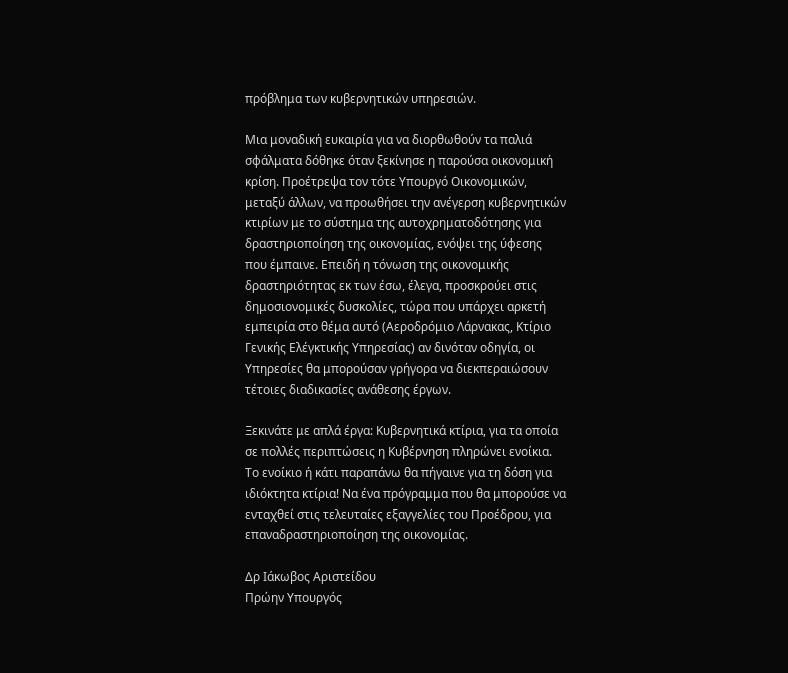πρόβλημα των κυβερνητικών υπηρεσιών.

Μια μοναδική ευκαιρία για να διορθωθούν τα παλιά σφάλματα δόθηκε όταν ξεκίνησε η παρούσα οικονομική κρίση. Προέτρεψα τον τότε Υπουργό Οικονομικών, μεταξύ άλλων, να προωθήσει την ανέγερση κυβερνητικών κτιρίων με το σύστημα της αυτοχρηματοδότησης για δραστηριοποίηση της οικονομίας, ενόψει της ύφεσης που έμπαινε. Επειδή η τόνωση της οικονομικής δραστηριότητας εκ των έσω, έλεγα, προσκρούει στις δημοσιονομικές δυσκολίες, τώρα που υπάρχει αρκετή εμπειρία στο θέμα αυτό (Αεροδρόμιο Λάρνακας, Κτίριο Γενικής Ελέγκτικής Υπηρεσίας) αν δινόταν οδηγία, οι Υπηρεσίες θα μπορούσαν γρήγορα να διεκπεραιώσουν τέτοιες διαδικασίες ανάθεσης έργων.

Ξεκινάτε με απλά έργα: Κυβερνητικά κτίρια, για τα οποία σε πολλές περιπτώσεις η Κυβέρνηση πληρώνει ενοίκια. Το ενοίκιο ή κάτι παραπάνω θα πήγαινε για τη δόση για ιδιόκτητα κτίρια! Να ένα πρόγραμμα που θα μπορούσε να ενταχθεί στις τελευταίες εξαγγελίες του Προέδρου, για επαναδραστηριοποίηση της οικονομίας.

Δρ Ιάκωβος Αριστείδου
Πρώην Υπουργός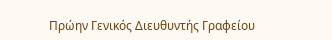Πρώην Γενικός Διευθυντής Γραφείου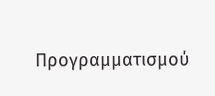Προγραμματισμού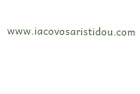www.iacovosaristidou.com